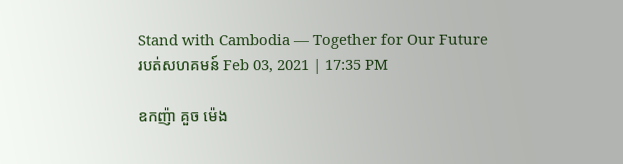Stand with Cambodia — Together for Our Future
របត់សហគមន៍ Feb 03, 2021 | 17:35 PM

ឧកញ៉ា គួច ម៉េង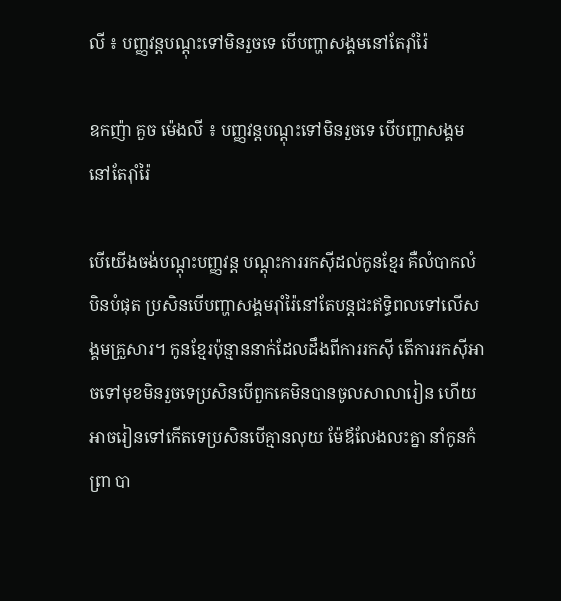លី ៖ បញ្ញវន្តបណ្ដុះទៅមិនរួចទេ បើបញ្ហាសង្គមនៅតែរ៉ាំរ៉ៃ

ឧកញ៉ា គួច ម៉េងលី ៖ បញ្ញវន្តបណ្ដុះទៅមិនរួចទេ បើបញ្ហាសង្គមនៅតែរ៉ាំរ៉ៃ

បើយើងចង់បណ្ដុះបញ្ញវន្ត បណ្ដុះការរកស៊ីដល់កូនខ្មែរ គឺលំបាកលំបិនបំផុត ប្រសិនបើបញ្ហាសង្គមរ៉ាំរ៉ៃនៅតែបន្តជះឥទ្ធិពលទៅលើសង្គមគ្រួសារ។ កូនខ្មែរប៉ុន្មាននាក់ដែលដឹងពីការរកស៊ី តើការរកស៊ីអាចទៅមុខមិនរួចទេប្រសិនបើពួកគេមិនបានចូលសាលារៀន ហើយអាចរៀនទៅកើតទេប្រសិនបើគ្មានលុយ ម៉ែឪលែងលះគ្នា នាំកូនកំព្រា បា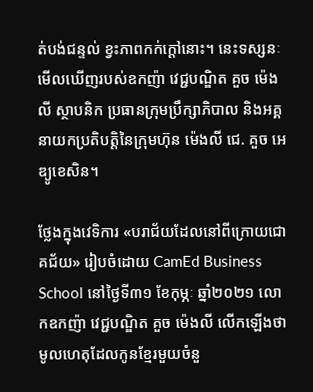ត់បង់ជន្ទល់ ខ្វះភាពកក់ក្ដៅនោះ។ នេះទស្សនៈមើលឃើញរបស់ឧកញ៉ា វេជ្ជបណ្ឌិត គួច ម៉េងលី ស្ថាបនិក ប្រធានក្រុមប្រឹក្សាភិបាល និងអគ្គនាយកប្រតិបត្តិនៃក្រុមហ៊ុន ម៉េងលី ជេ. គួច អេឌ្យូខេសិន។

ថ្លែងក្នុងវេទិការ «បរាជ័យដែលនៅពីក្រោយជោគជ័យ» រៀបចំដោយ CamEd Business School នៅថ្ងៃទី៣១ ខែកុម្ភៈ ឆ្នាំ២០២១ លោកឧកញ៉ា វេជ្ជបណ្ឌិត គួច ម៉េងលី លើកឡើងថា មូលហេតុដែលកូនខ្មែរមួយចំនួ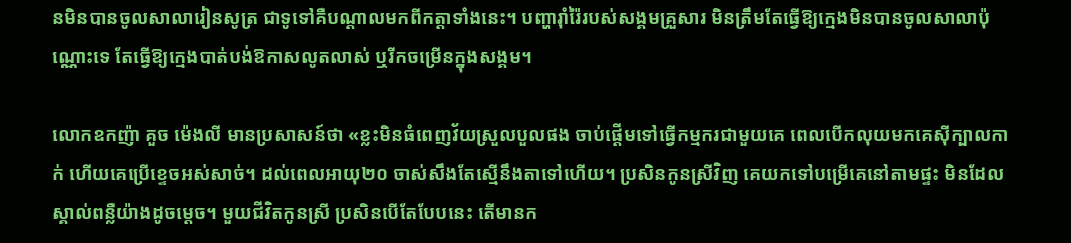នមិនបានចូលសាលារៀនសូត្រ ជាទូទៅគឺបណ្ដាលមកពីកត្តាទាំងនេះ។ បញ្ហារ៉ាំរ៉ៃរបស់សង្គមគ្រួសារ មិនត្រឹមតែធ្វើឱ្យក្មេងមិនបានចូលសាលាប៉ុណ្ណោះទេ តែធ្វើឱ្យក្មេងបាត់បង់ឱកាសលូតលាស់ ឬរីកចម្រើនក្នុងសង្គម។

លោកឧកញ៉ា គួច ម៉េងលី មានប្រសាសន៍ថា «ខ្លះមិនធំពេញវ័យស្រួលបួលផង ចាប់ផ្ដើមទៅធ្វើកម្មករជាមួយគេ ពេលបើកលុយមកគេស៊ីក្បាលកាក់ ហើយគេប្រើខ្ទេចអស់សាច់។ ដល់ពេលអាយុ២០ ចាស់សឹងតែស្មើនឹងតាទៅហើយ។ ប្រសិនកូនស្រីវិញ គេយកទៅបម្រើគេនៅតាមផ្ទះ មិនដែលស្គាល់ពន្លឺយ៉ាងដូចម្ដេច។ មួយជីវិតកូនស្រី ប្រសិនបើតែបែបនេះ តើមានក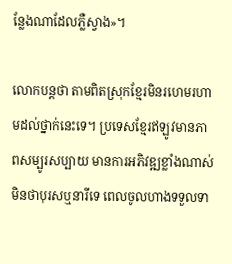ន្លែងណាដែលភ្លឺស្វាង»។

លោកបន្តថា តាមពិតស្រុកខ្មែរមិនរហេមរហាមដល់ថ្នាក់នេះទេ។ ប្រទេសខ្មែរឥឡូវមានភាពសម្បូរសប្បាយ មានការអភិវឌ្ឍខ្លាំងណាស់ មិនថាបុរសឬនារីទេ ពេលចូលហាងទទួលទា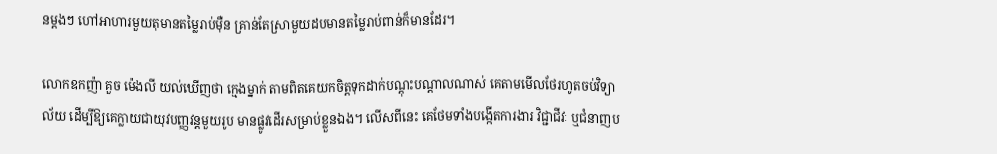នម្ដងៗ ហៅអាហារមួយតុមានតម្លៃរាប់ម៉ឺន គ្រាន់តែស្រាមួយដបមានតម្លៃរាប់ពាន់ក៏មានដែរ។

លោកឧកញ៉ា គួច ម៉េងលី យល់ឃើញថា ក្មេងម្នាក់ តាមពិតគេយកចិត្តទុកដាក់បណ្ដុះបណ្ដាលណាស់ គេតាមមើលថែរហូតចប់វិទ្យាល័យ ដើម្បីឱ្យគេក្លាយជាយុវបញ្ញវន្តមួយរូប មានផ្លូវដើរសម្រាប់ខ្លួនឯង។ លើសពីនេះ គេថែមទាំងបង្កើតការងារ វិជ្ជាជីវៈ ឬជំនាញប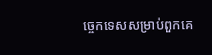ច្ចេកទេសសម្រាប់ពួកគេ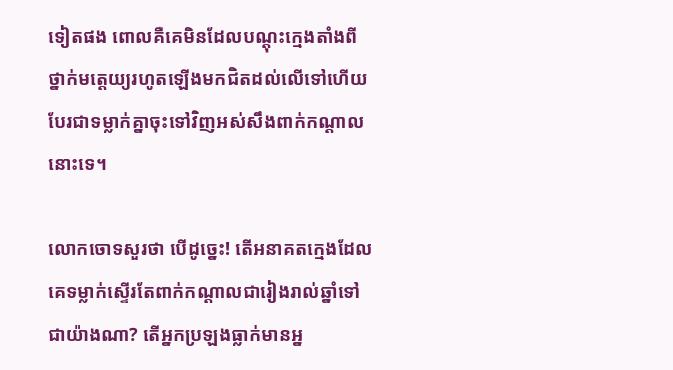ទៀតផង ពោលគឺគេមិនដែលបណ្ដុះក្មេងតាំងពីថ្នាក់មត្តេយ្យរហូតឡើងមកជិតដល់លើទៅហើយ បែរជាទម្លាក់គ្នាចុះទៅវិញអស់សឹងពាក់កណ្ដាលនោះទេ។

លោកចោទសួរថា បើដូច្នេះ! តើអនាគតក្មេងដែលគេទម្លាក់ស្ទើរតែពាក់កណ្ដាលជារៀងរាល់ឆ្នាំទៅជាយ៉ាងណា? តើអ្នកប្រឡងធ្លាក់មានអ្ន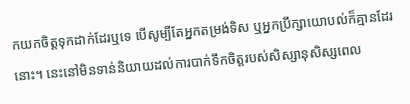កយកចិត្តទុកដាក់ដែរឬទេ បើសូម្បីតែអ្នកតម្រង់ទិស ឬអ្នកប្រឹក្សាយោបល់ក៏គ្មានដែរនោះ។ នេះនៅមិនទាន់និយាយដល់ការបាក់ទឹកចិត្តរបស់សិស្សានុសិស្សពេល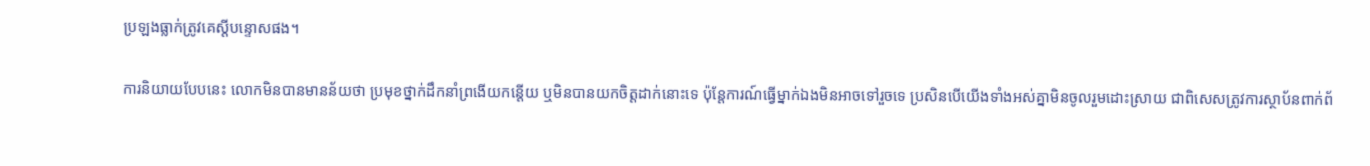ប្រឡងធ្លាក់ត្រូវគេស្ដីបន្ទោសផង។

ការនិយាយបែបនេះ លោកមិនបានមានន័យថា ប្រមុខថ្នាក់ដឹកនាំព្រងើយកន្តើយ ឬមិនបានយកចិត្តដាក់នោះទេ ប៉ុន្តែការណ៍ធ្វើម្នាក់ឯងមិនអាចទៅរួចទេ ប្រសិនបើយើងទាំងអស់គ្នាមិនចូលរួមដោះស្រាយ ជាពិសេសត្រូវការស្ថាប័នពាក់ព័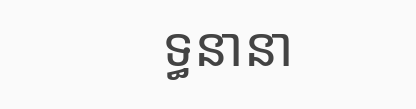ទ្ធនានា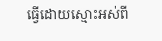ធ្វើដោយស្មោះអស់ពី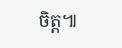ចិត្ត៕